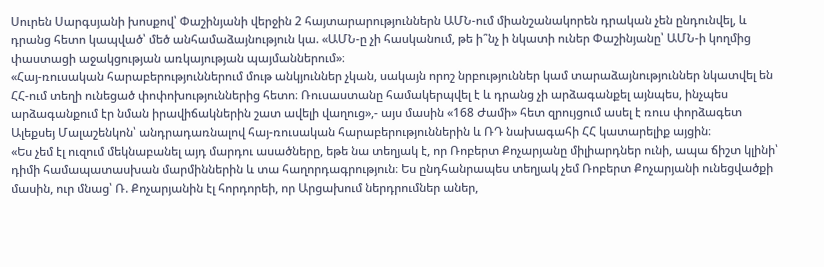Սուրեն Սարգսյանի խոսքով՝ Փաշինյանի վերջին 2 հայտարարություններն ԱՄՆ-ում միանշանակորեն դրական չեն ընդունվել, և դրանց հետո կապված՝ մեծ անհամաձայնություն կա. «ԱՄՆ-ը չի հասկանում, թե ի՞նչ ի նկատի ուներ Փաշինյանը՝ ԱՄՆ-ի կողմից փաստացի աջակցության առկայության պայմաններում»։
«Հայ-ռուսական հարաբերություններում մութ անկյուններ չկան, սակայն որոշ նրբություններ կամ տարաձայնություններ նկատվել են ՀՀ-ում տեղի ունեցած փոփոխություններից հետո։ Ռուսաստանը համակերպվել է և դրանց չի արձագանքել այնպես, ինչպես արձագանքում էր նման իրավիճակներին շատ ավելի վաղուց»,- այս մասին «168 Ժամի» հետ զրույցում ասել է ռուս փորձագետ Ալեքսեյ Մալաշենկոն՝ անդրադառնալով հայ-ռուսական հարաբերություններին և ՌԴ նախագահի ՀՀ կատարելիք այցին։
«Ես չեմ էլ ուզում մեկնաբանել այդ մարդու ասածները, եթե նա տեղյակ է, որ Ռոբերտ Քոչարյանը միլիարդներ ունի, ապա ճիշտ կլինի՝ դիմի համապատասխան մարմիններին և տա հաղորդագրություն։ Ես ընդհանրապես տեղյակ չեմ Ռոբերտ Քոչարյանի ունեցվածքի մասին, ուր մնաց՝ Ռ. Քոչարյանին էլ հորդորեի, որ Արցախում ներդրումներ աներ,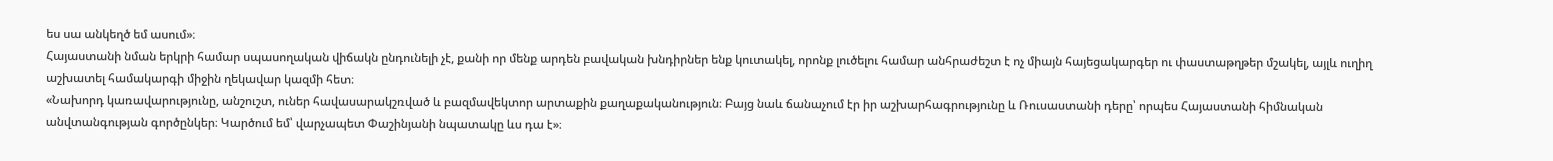ես սա անկեղծ եմ ասում»։
Հայաստանի նման երկրի համար սպասողական վիճակն ընդունելի չէ, քանի որ մենք արդեն բավական խնդիրներ ենք կուտակել, որոնք լուծելու համար անհրաժեշտ է ոչ միայն հայեցակարգեր ու փաստաթղթեր մշակել, այլև ուղիղ աշխատել համակարգի միջին ղեկավար կազմի հետ։
«Նախորդ կառավարությունը, անշուշտ, ուներ հավասարակշռված և բազմավեկտոր արտաքին քաղաքականություն։ Բայց նաև ճանաչում էր իր աշխարհագրությունը և Ռուսաստանի դերը՝ որպես Հայաստանի հիմնական անվտանգության գործընկեր։ Կարծում եմ՝ վարչապետ Փաշինյանի նպատակը ևս դա է»։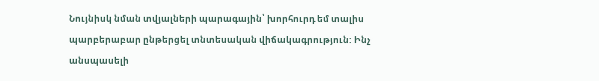Նույնիսկ նման տվյալների պարագային՝ խորհուրդ եմ տալիս պարբերաբար ընթերցել տնտեսական վիճակագրություն: Ինչ անսպասելի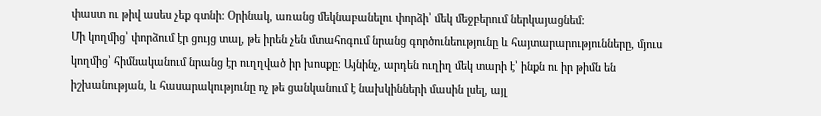փաստ ու թիվ ասես չեք գտնի: Օրինակ, առանց մեկնաբանելու փորձի՝ մեկ մեջբերում ներկայացնեմ:
Մի կողմից՝ փորձում էր ցույց տալ, թե իրեն չեն մտահոգում նրանց գործունեությունը և հայտարարությունները, մյուս կողմից՝ հիմնականում նրանց էր ուղղված իր խոսքը։ Այնինչ, արդեն ուղիղ մեկ տարի է՝ ինքն ու իր թիմն են իշխանության, և հասարակությունը ոչ թե ցանկանում է նախկինների մասին լսել, այլ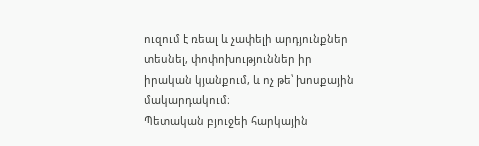ուզում է ռեալ և չափելի արդյունքներ տեսնել, փոփոխություններ իր իրական կյանքում, և ոչ թե՝ խոսքային մակարդակում։
Պետական բյուջեի հարկային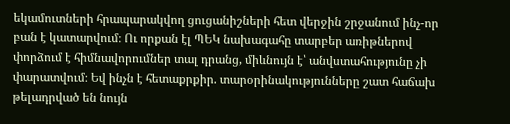եկամուտների հրապարակվող ցուցանիշների հետ վերջին շրջանում ինչ-որ բան է կատարվում։ Ու որքան էլ ՊԵԿ նախագահը տարբեր առիթներով փորձում է հիմնավորումներ տալ դրանց, միևնույն է՝ անվստահությունը չի փարատվում։ Եվ ինչն է հետաքրքիր. տարօրինակությունները շատ հաճախ թելադրված են նույն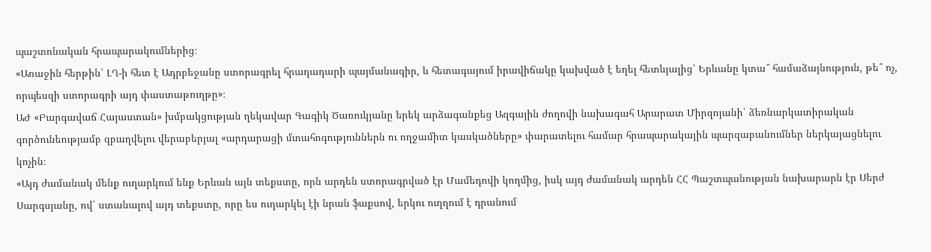պաշտոնական հրապարակումներից։
«Առաջին հերթին՝ ԼՂ-ի հետ է Ադրբեջանը ստորագրել հրադադարի պայմանագիր, և հետագայում իրավիճակը կախված է եղել հետևյալից՝ Երևանը կտա՞ համաձայնություն, թե՞ ոչ, որպեսզի ստորագրի այդ փաստաթուղթը»։
ԱԺ «Բարգավաճ Հայաստան» խմբակցության ղեկավար Գագիկ Ծառուկյանը երեկ արձագանքեց Ազգային ժողովի նախագահ Արարատ Միրզոյանի՝ ձեռնարկատիրական գործունեությամբ զբաղվելու վերաբերյալ «արդարացի մտահոգություններն ու ողջամիտ կասկածները» փարատելու համար հրապարակային պարզաբանումներ ներկայացնելու կոչին։
«Այդ ժամանակ մենք ուղարկում ենք Երևան այն տեքստը, որն արդեն ստորագրված էր Մամեդովի կողմից, իսկ այդ ժամանակ արդեն ՀՀ Պաշտպանության նախարարն էր Սերժ Սարգսյանը, ով՝ ստանալով այդ տեքստը, որը ես ուղարկել էի նրան ֆաքսով, երկու ուղղում է դրանում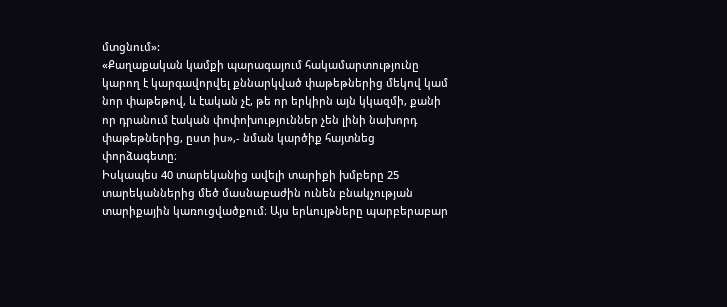մտցնում»:
«Քաղաքական կամքի պարագայում հակամարտությունը կարող է կարգավորվել քննարկված փաթեթներից մեկով կամ նոր փաթեթով, և էական չէ, թե որ երկիրն այն կկազմի, քանի որ դրանում էական փոփոխություններ չեն լինի նախորդ փաթեթներից, ըստ իս»,- նման կարծիք հայտնեց փորձագետը։
Իսկապես 40 տարեկանից ավելի տարիքի խմբերը 25 տարեկաններից մեծ մասնաբաժին ունեն բնակչության տարիքային կառուցվածքում։ Այս երևույթները պարբերաբար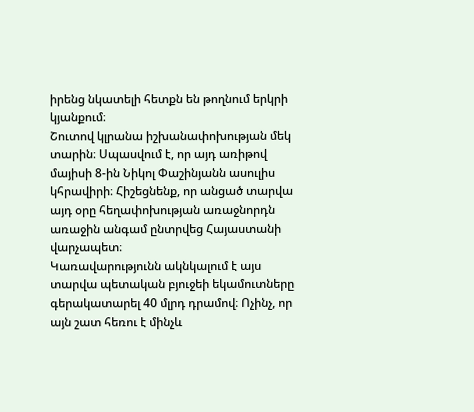իրենց նկատելի հետքն են թողնում երկրի կյանքում։
Շուտով կլրանա իշխանափոխության մեկ տարին։ Սպասվում է, որ այդ առիթով մայիսի 8-ին Նիկոլ Փաշինյանն ասուլիս կհրավիրի։ Հիշեցնենք, որ անցած տարվա այդ օրը հեղափոխության առաջնորդն առաջին անգամ ընտրվեց Հայաստանի վարչապետ։
Կառավարությունն ակնկալում է այս տարվա պետական բյուջեի եկամուտները գերակատարել 40 մլրդ դրամով։ Ոչինչ, որ այն շատ հեռու է մինչև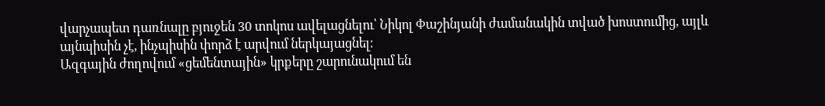վարչապետ դառնալը բյուջեն 30 տոկոս ավելացնելու՝ Նիկոլ Փաշինյանի ժամանակին տված խոստումից, այլև այնպիսին չէ, ինչպիսին փորձ է արվում ներկայացնել։
Ազգային ժողովում «ցեմենտային» կրքերը շարունակում են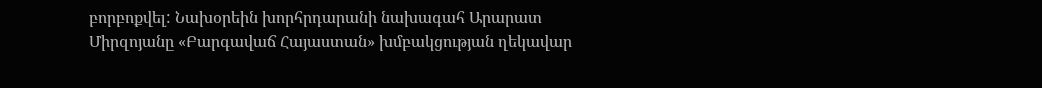բորբոքվել: Նախօրեին խորհրդարանի նախագահ Արարատ Միրզոյանը «Բարգավաճ Հայաստան» խմբակցության ղեկավար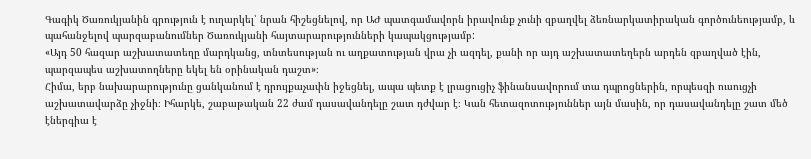Գագիկ Ծառուկյանին գրություն է ուղարկել՝ նրան հիշեցնելով, որ ԱԺ պատգամավորն իրավունք չունի զբաղվել ձեռնարկատիրական գործունեությամբ, և պահանջելով պարզաբանումներ Ծառուկյանի հայտարարությունների կապակցությամբ:
«Այդ 50 հազար աշխատատեղը մարդկանց, տնտեսության ու աղքատության վրա չի ազդել, քանի որ այդ աշխատատեղերն արդեն զբաղված էին, պարզապես աշխատողները եկել են օրինական դաշտ»։
Հիմա, երբ նախարարությունը ցանկանում է դրույքաչափն իջեցնել, ապա պետք է լրացուցիչ ֆինանսավորում տա դպրոցներին, որպեսզի ուսուցչի աշխատավարձը չիջնի։ Իհարկե, շաբաթական 22 ժամ դասավանդելը շատ դժվար է։ Կան հետազոտություններ այն մասին, որ դասավանդելը շատ մեծ էներգիա է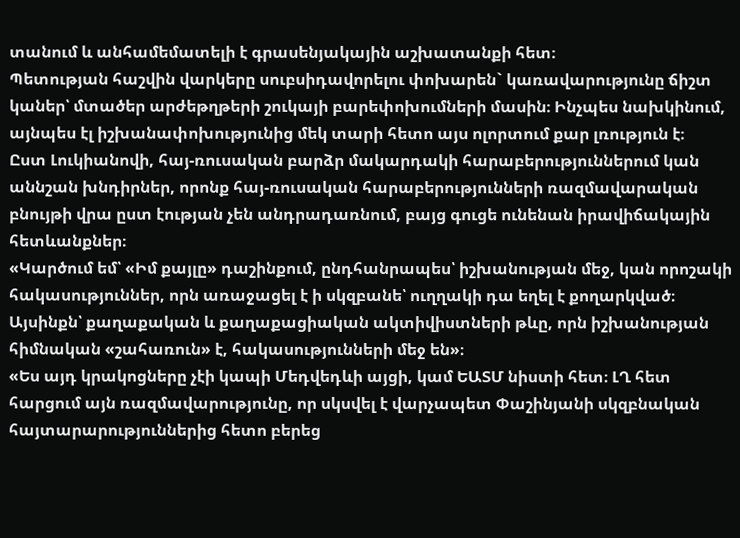տանում և անհամեմատելի է գրասենյակային աշխատանքի հետ։
Պետության հաշվին վարկերը սուբսիդավորելու փոխարեն` կառավարությունը ճիշտ կաներ՝ մտածեր արժեթղթերի շուկայի բարեփոխումների մասին։ Ինչպես նախկինում, այնպես էլ իշխանափոխությունից մեկ տարի հետո այս ոլորտում քար լռություն է։
Ըստ Լուկիանովի, հայ-ռուսական բարձր մակարդակի հարաբերություններում կան աննշան խնդիրներ, որոնք հայ-ռուսական հարաբերությունների ռազմավարական բնույթի վրա ըստ էության չեն անդրադառնում, բայց գուցե ունենան իրավիճակային հետևանքներ։
«Կարծում եմ՝ «Իմ քայլը» դաշինքում, ընդհանրապես՝ իշխանության մեջ, կան որոշակի հակասություններ, որն առաջացել է ի սկզբանե՝ ուղղակի դա եղել է քողարկված։ Այսինքն՝ քաղաքական և քաղաքացիական ակտիվիստների թևը, որն իշխանության հիմնական «շահառուն» է, հակասությունների մեջ են»։
«Ես այդ կրակոցները չէի կապի Մեդվեդևի այցի, կամ ԵԱՏՄ նիստի հետ։ ԼՂ հետ հարցում այն ռազմավարությունը, որ սկսվել է վարչապետ Փաշինյանի սկզբնական հայտարարություններից հետո բերեց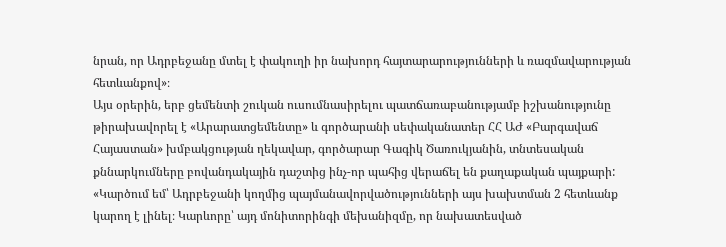նրան, որ Ադրբեջանը մտել է փակուղի իր նախորդ հայտարարությունների և ռազմավարության հետևանքով»։
Այս օրերին, երբ ցեմենտի շուկան ուսումնասիրելու պատճառաբանությամբ իշխանությունը թիրախավորել է «Արարատցեմենտը» և գործարանի սեփականատեր ՀՀ ԱԺ «Բարգավաճ Հայաստան» խմբակցության ղեկավար, գործարար Գագիկ Ծառուկյանին, տնտեսական քննարկումները բովանդակային դաշտից ինչ-որ պահից վերաճել են քաղաքական պայքարի:
«Կարծում եմ՝ Ադրբեջանի կողմից պայմանավորվածությունների այս խախտման 2 հետևանք կարող է լինել։ Կարևորը՝ այդ մոնիտորինգի մեխանիզմը, որ նախատեսված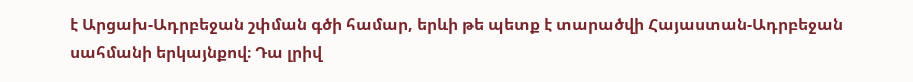է Արցախ-Ադրբեջան շփման գծի համար, երևի թե պետք է տարածվի Հայաստան-Ադրբեջան սահմանի երկայնքով։ Դա լրիվ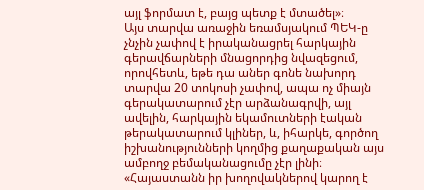այլ ֆորմատ է, բայց պետք է մտածել»։
Այս տարվա առաջին եռամսյակում ՊԵԿ-ը չնչին չափով է իրականացրել հարկային գերավճարների մնացորդից նվազեցում, որովհետև, եթե դա աներ գոնե նախորդ տարվա 20 տոկոսի չափով, ապա ոչ միայն գերակատարում չէր արձանագրվի, այլ ավելին, հարկային եկամուտների էական թերակատարում կլիներ, և, իհարկե, գործող իշխանությունների կողմից քաղաքական այս ամբողջ բեմականացումը չէր լինի։
«Հայաստանն իր խողովակներով կարող է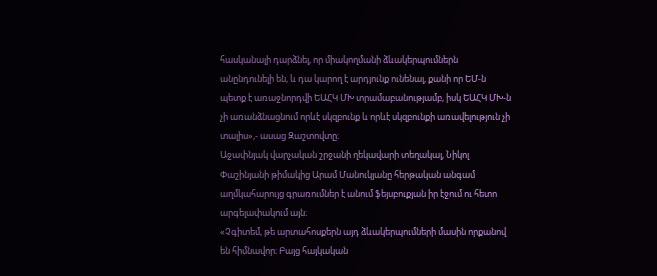հասկանալի դարձնել, որ միակողմանի ձևակերպումներն անընդունելի են, և դա կարող է արդյունք ունենալ, քանի որ ԵՄ-ն պետք է առաջնորդվի ԵԱՀԿ ՄԽ տրամաբանությամբ, իսկ ԵԱՀԿ ՄԽ-ն չի առանձնացնում որևէ սկզբունք և որևէ սկզբունքի առավելություն չի տալիս»,- ասաց Զաշտովտը։
Աջափնյակ վարչական շրջանի ղեկավարի տեղակալ, Նիկոլ Փաշինյանի թիմակից Արամ Մանուկյանը հերթական անգամ աղմկահարույց գրառումներ է անում ֆեյսբուքյան իր էջում ու հետո արգելափակում այն։
«Չգիտեմ, թե արտահոսքերն այդ ձևակերպումների մասին որքանով են հիմնավոր։ Բայց հայկական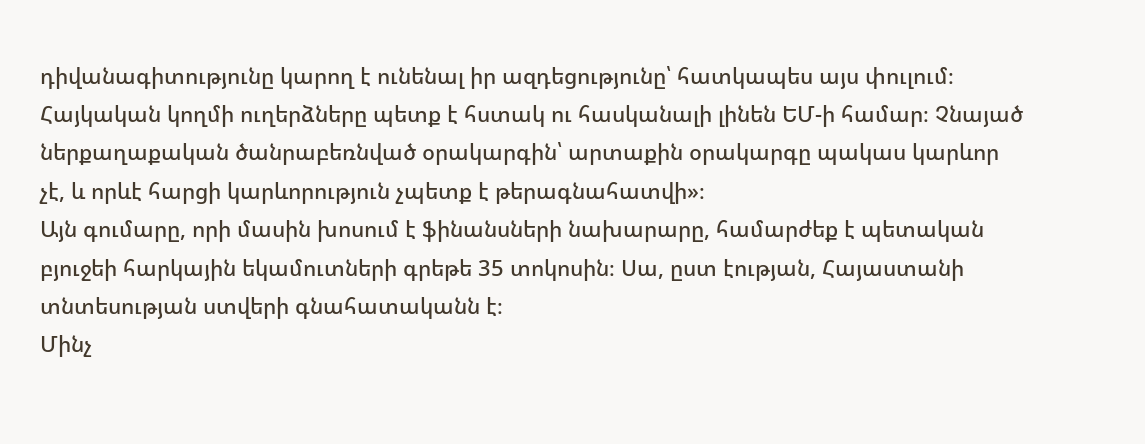դիվանագիտությունը կարող է ունենալ իր ազդեցությունը՝ հատկապես այս փուլում։ Հայկական կողմի ուղերձները պետք է հստակ ու հասկանալի լինեն ԵՄ-ի համար։ Չնայած ներքաղաքական ծանրաբեռնված օրակարգին՝ արտաքին օրակարգը պակաս կարևոր չէ, և որևէ հարցի կարևորություն չպետք է թերագնահատվի»։
Այն գումարը, որի մասին խոսում է ֆինանսների նախարարը, համարժեք է պետական բյուջեի հարկային եկամուտների գրեթե 35 տոկոսին։ Սա, ըստ էության, Հայաստանի տնտեսության ստվերի գնահատականն է։
Մինչ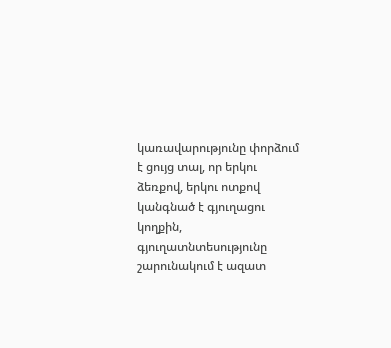կառավարությունը փորձում է ցույց տալ, որ երկու ձեռքով, երկու ոտքով կանգնած է գյուղացու կողքին, գյուղատնտեսությունը շարունակում է ազատ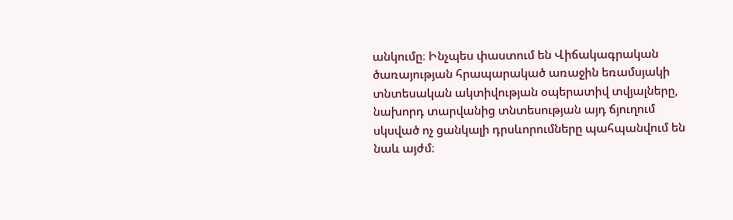անկումը։ Ինչպես փաստում են Վիճակագրական ծառայության հրապարակած առաջին եռամսյակի տնտեսական ակտիվության օպերատիվ տվյալները, նախորդ տարվանից տնտեսության այդ ճյուղում սկսված ոչ ցանկալի դրսևորումները պահպանվում են նաև այժմ։